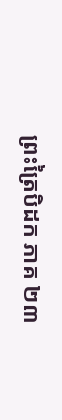ព្រះត្រៃបិដក ភាគ ២៣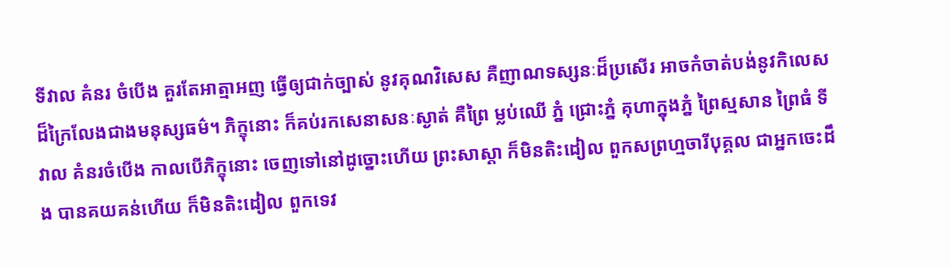ទីវាល គំនរ ចំបើង គួរតែអាត្មាអញ ធ្វើឲ្យជាក់ច្បាស់ នូវគុណវិសេស គឺញាណទស្សនៈដ៏ប្រសើរ អាចកំចាត់បង់នូវកិលេស ដ៏ក្រៃលែងជាងមនុស្សធម៌។ ភិក្ខុនោះ ក៏គប់រកសេនាសនៈស្ងាត់ គឺព្រៃ ម្លប់ឈើ ភ្នំ ជ្រោះភ្នំ គុហាក្នុងភ្នំ ព្រៃស្មសាន ព្រៃធំ ទីវាល គំនរចំបើង កាលបើភិក្ខុនោះ ចេញទៅនៅដូច្នោះហើយ ព្រះសាស្តា ក៏មិនតិះដៀល ពួកសព្រហ្មចារីបុគ្គល ជាអ្នកចេះដឹង បានគយគន់ហើយ ក៏មិនតិះដៀល ពួកទេវ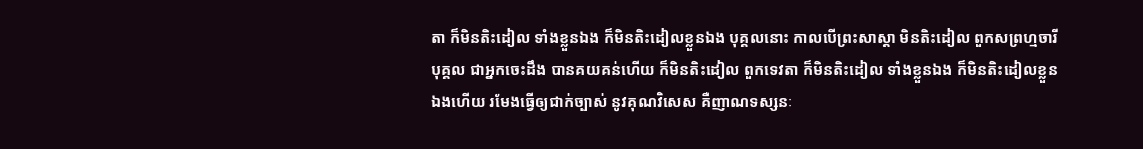តា ក៏មិនតិះដៀល ទាំងខ្លួនឯង ក៏មិនតិះដៀលខ្លួនឯង បុគ្គលនោះ កាលបើព្រះសាស្តា មិនតិះដៀល ពួកសព្រហ្មចារីបុគ្គល ជាអ្នកចេះដឹង បានគយគន់ហើយ ក៏មិនតិះដៀល ពួកទេវតា ក៏មិនតិះដៀល ទាំងខ្លួនឯង ក៏មិនតិះដៀលខ្លួនឯងហើយ រមែងធ្វើឲ្យជាក់ច្បាស់ នូវគុណវិសេស គឺញាណទស្សនៈ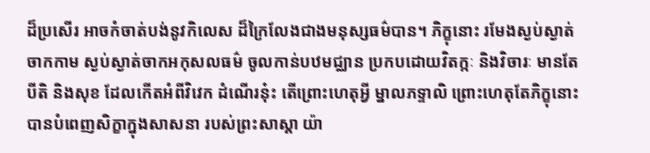ដ៏ប្រសើរ អាចកំចាត់បង់នូវកិលេស ដ៏ក្រៃលែងជាងមនុស្សធម៌បាន។ ភិក្ខុនោះ រមែងស្ងប់ស្ងាត់ ចាកកាម ស្ងប់ស្ងាត់ចាកអកុសលធម៌ ចូលកាន់បឋមជ្ឈាន ប្រកបដោយវិតក្កៈ និងវិចារៈ មានតែបីតិ និងសុខ ដែលកើតអំពីវិវេក ដំណើរនុ៎ះ តើព្រោះហេតុអ្វី ម្នាលភទ្ទាលិ ព្រោះហេតុតែភិក្ខុនោះ បានបំពេញសិក្ខាក្នុងសាសនា របស់ព្រះសាស្តា យ៉ា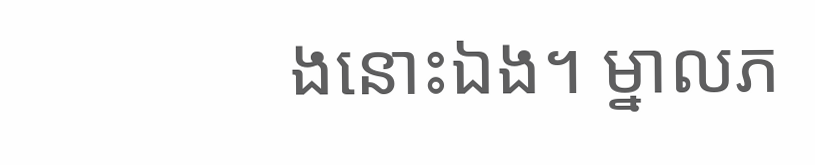ងនោះឯង។ ម្នាលភ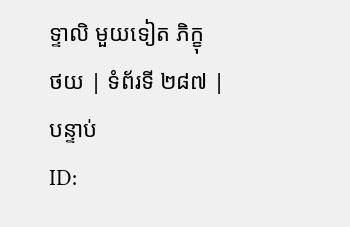ទ្ទាលិ មួយទៀត ភិក្ខុ
ថយ | ទំព័រទី ២៨៧ | បន្ទាប់
ID: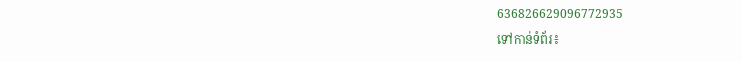636826629096772935
ទៅកាន់ទំព័រ៖